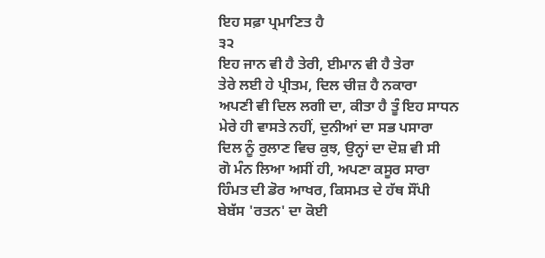ਇਹ ਸਫ਼ਾ ਪ੍ਰਮਾਣਿਤ ਹੈ
੩੨
ਇਹ ਜਾਨ ਵੀ ਹੈ ਤੇਰੀ, ਈਮਾਨ ਵੀ ਹੈ ਤੇਰਾ
ਤੇਰੇ ਲਈ ਹੇ ਪ੍ਰੀਤਮ, ਦਿਲ ਚੀਜ਼ ਹੈ ਨਕਾਰਾ
ਅਪਣੀ ਵੀ ਦਿਲ ਲਗੀ ਦਾ, ਕੀਤਾ ਹੈ ਤੂੰ ਇਹ ਸਾਧਨ
ਮੇਰੇ ਹੀ ਵਾਸਤੇ ਨਹੀਂ, ਦੁਨੀਆਂ ਦਾ ਸਭ ਪਸਾਰਾ
ਦਿਲ ਨੂੰ ਰੁਲਾਣ ਵਿਚ ਕੁਝ, ਉਨ੍ਹਾਂ ਦਾ ਦੋਸ਼ ਵੀ ਸੀ
ਗੋ ਮੰਨ ਲਿਆ ਅਸੀਂ ਹੀ, ਅਪਣਾ ਕਸੂਰ ਸਾਰਾ
ਹਿੰਮਤ ਦੀ ਡੋਰ ਆਖਰ, ਕਿਸਮਤ ਦੇ ਹੱਥ ਸੌਂਪੀ
ਬੇਬੱਸ 'ਰਤਨ' ਦਾ ਕੋਈ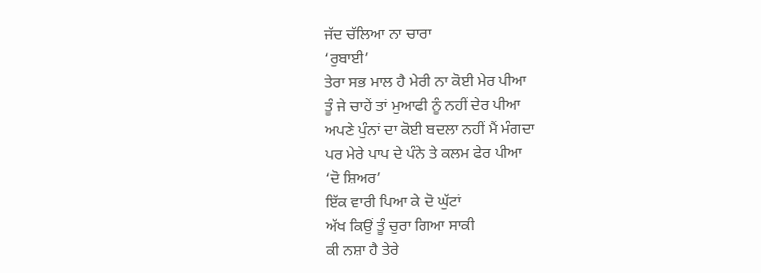ਜੱਦ ਚੱਲਿਆ ਨਾ ਚਾਰਾ
‘ਰੁਬਾਈ’
ਤੇਰਾ ਸਭ ਮਾਲ ਹੈ ਮੇਰੀ ਨਾ ਕੋਈ ਮੇਰ ਪੀਆ
ਤੂੰ ਜੇ ਚਾਹੇਂ ਤਾਂ ਮੁਆਫੀ ਨੂੰ ਨਹੀਂ ਦੇਰ ਪੀਆ
ਅਪਣੇ ਪੁੰਨਾਂ ਦਾ ਕੋਈ ਬਦਲਾ ਨਹੀਂ ਮੈਂ ਮੰਗਦਾ
ਪਰ ਮੇਰੇ ਪਾਪ ਦੇ ਪੰਨੇ ਤੇ ਕਲਮ ਫੇਰ ਪੀਆ
‘ਦੋ ਸ਼ਿਅਰ’
ਇੱਕ ਵਾਰੀ ਪਿਆ ਕੇ ਦੋ ਘੁੱਟਾਂ
ਅੱਖ ਕਿਉਂ ਤੂੰ ਚੁਰਾ ਗਿਆ ਸਾਕੀ
ਕੀ ਨਸ਼ਾ ਹੈ ਤੇਰੇ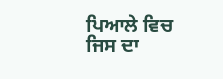ਪਿਆਲੇ ਵਿਚ
ਜਿਸ ਦਾ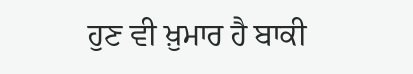ਹੁਣ ਵੀ ਖ਼ੁਮਾਰ ਹੈ ਬਾਕੀ